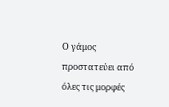Ο γάμος προστατεύει από όλες τις μορφές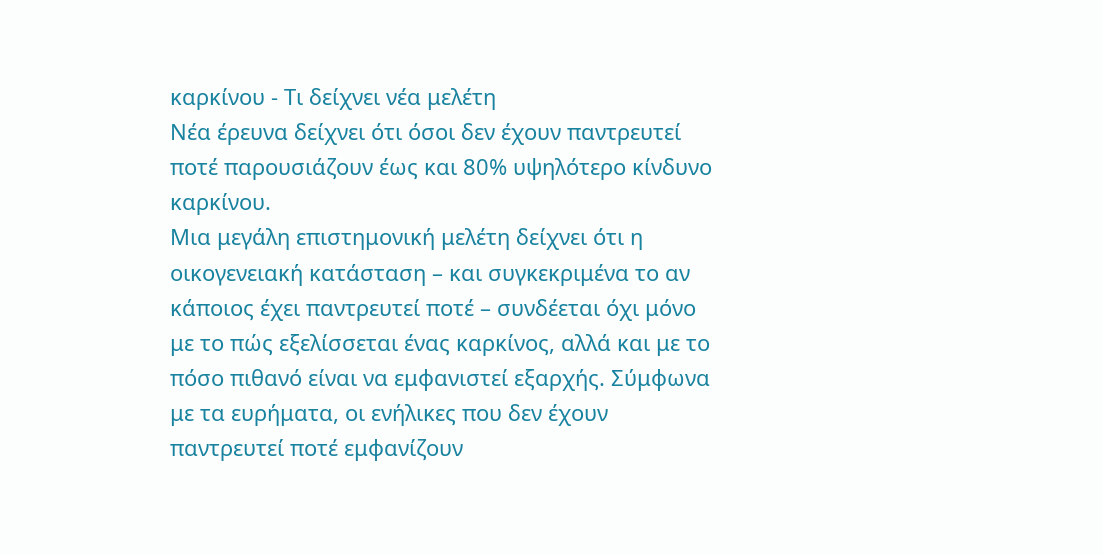καρκίνου - Τι δείχνει νέα μελέτη
Νέα έρευνα δείχνει ότι όσοι δεν έχουν παντρευτεί ποτέ παρουσιάζουν έως και 80% υψηλότερο κίνδυνο καρκίνου.
Μια μεγάλη επιστημονική μελέτη δείχνει ότι η οικογενειακή κατάσταση – και συγκεκριμένα το αν κάποιος έχει παντρευτεί ποτέ – συνδέεται όχι μόνο με το πώς εξελίσσεται ένας καρκίνος, αλλά και με το πόσο πιθανό είναι να εμφανιστεί εξαρχής. Σύμφωνα με τα ευρήματα, οι ενήλικες που δεν έχουν παντρευτεί ποτέ εμφανίζουν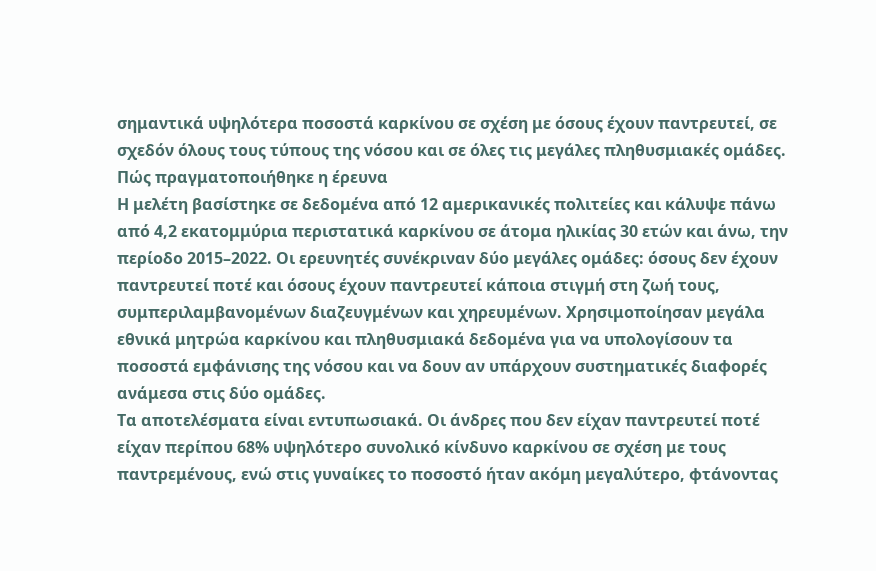σημαντικά υψηλότερα ποσοστά καρκίνου σε σχέση με όσους έχουν παντρευτεί, σε σχεδόν όλους τους τύπους της νόσου και σε όλες τις μεγάλες πληθυσμιακές ομάδες.
Πώς πραγματοποιήθηκε η έρευνα
Η μελέτη βασίστηκε σε δεδομένα από 12 αμερικανικές πολιτείες και κάλυψε πάνω από 4,2 εκατομμύρια περιστατικά καρκίνου σε άτομα ηλικίας 30 ετών και άνω, την περίοδο 2015–2022. Οι ερευνητές συνέκριναν δύο μεγάλες ομάδες: όσους δεν έχουν παντρευτεί ποτέ και όσους έχουν παντρευτεί κάποια στιγμή στη ζωή τους, συμπεριλαμβανομένων διαζευγμένων και χηρευμένων. Χρησιμοποίησαν μεγάλα εθνικά μητρώα καρκίνου και πληθυσμιακά δεδομένα για να υπολογίσουν τα ποσοστά εμφάνισης της νόσου και να δουν αν υπάρχουν συστηματικές διαφορές ανάμεσα στις δύο ομάδες.
Τα αποτελέσματα είναι εντυπωσιακά. Οι άνδρες που δεν είχαν παντρευτεί ποτέ είχαν περίπου 68% υψηλότερο συνολικό κίνδυνο καρκίνου σε σχέση με τους παντρεμένους, ενώ στις γυναίκες το ποσοστό ήταν ακόμη μεγαλύτερο, φτάνοντας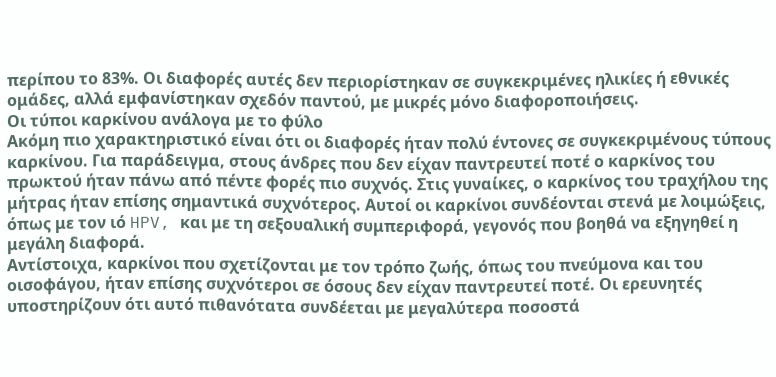περίπου το 83%. Οι διαφορές αυτές δεν περιορίστηκαν σε συγκεκριμένες ηλικίες ή εθνικές ομάδες, αλλά εμφανίστηκαν σχεδόν παντού, με μικρές μόνο διαφοροποιήσεις.
Οι τύποι καρκίνου ανάλογα με το φύλο
Ακόμη πιο χαρακτηριστικό είναι ότι οι διαφορές ήταν πολύ έντονες σε συγκεκριμένους τύπους καρκίνου. Για παράδειγμα, στους άνδρες που δεν είχαν παντρευτεί ποτέ ο καρκίνος του πρωκτού ήταν πάνω από πέντε φορές πιο συχνός. Στις γυναίκες, ο καρκίνος του τραχήλου της μήτρας ήταν επίσης σημαντικά συχνότερος. Αυτοί οι καρκίνοι συνδέονται στενά με λοιμώξεις, όπως με τον ιό HPV, και με τη σεξουαλική συμπεριφορά, γεγονός που βοηθά να εξηγηθεί η μεγάλη διαφορά.
Αντίστοιχα, καρκίνοι που σχετίζονται με τον τρόπο ζωής, όπως του πνεύμονα και του οισοφάγου, ήταν επίσης συχνότεροι σε όσους δεν είχαν παντρευτεί ποτέ. Οι ερευνητές υποστηρίζουν ότι αυτό πιθανότατα συνδέεται με μεγαλύτερα ποσοστά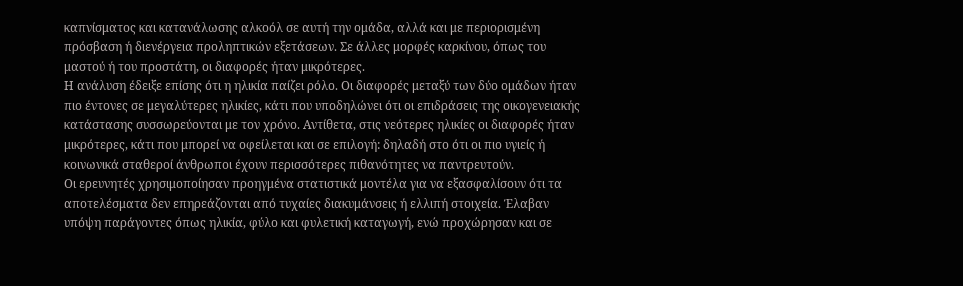καπνίσματος και κατανάλωσης αλκοόλ σε αυτή την ομάδα, αλλά και με περιορισμένη πρόσβαση ή διενέργεια προληπτικών εξετάσεων. Σε άλλες μορφές καρκίνου, όπως του μαστού ή του προστάτη, οι διαφορές ήταν μικρότερες.
Η ανάλυση έδειξε επίσης ότι η ηλικία παίζει ρόλο. Οι διαφορές μεταξύ των δύο ομάδων ήταν πιο έντονες σε μεγαλύτερες ηλικίες, κάτι που υποδηλώνει ότι οι επιδράσεις της οικογενειακής κατάστασης συσσωρεύονται με τον χρόνο. Αντίθετα, στις νεότερες ηλικίες οι διαφορές ήταν μικρότερες, κάτι που μπορεί να οφείλεται και σε επιλογή: δηλαδή στο ότι οι πιο υγιείς ή κοινωνικά σταθεροί άνθρωποι έχουν περισσότερες πιθανότητες να παντρευτούν.
Οι ερευνητές χρησιμοποίησαν προηγμένα στατιστικά μοντέλα για να εξασφαλίσουν ότι τα αποτελέσματα δεν επηρεάζονται από τυχαίες διακυμάνσεις ή ελλιπή στοιχεία. Έλαβαν υπόψη παράγοντες όπως ηλικία, φύλο και φυλετική καταγωγή, ενώ προχώρησαν και σε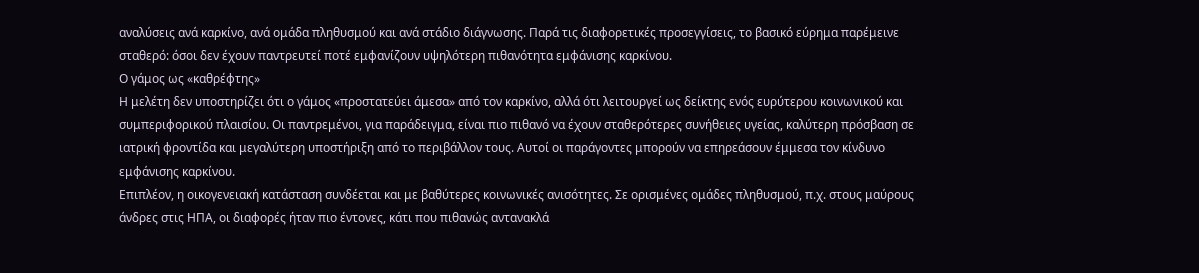αναλύσεις ανά καρκίνο, ανά ομάδα πληθυσμού και ανά στάδιο διάγνωσης. Παρά τις διαφορετικές προσεγγίσεις, το βασικό εύρημα παρέμεινε σταθερό: όσοι δεν έχουν παντρευτεί ποτέ εμφανίζουν υψηλότερη πιθανότητα εμφάνισης καρκίνου.
Ο γάμος ως «καθρέφτης»
Η μελέτη δεν υποστηρίζει ότι ο γάμος «προστατεύει άμεσα» από τον καρκίνο, αλλά ότι λειτουργεί ως δείκτης ενός ευρύτερου κοινωνικού και συμπεριφορικού πλαισίου. Οι παντρεμένοι, για παράδειγμα, είναι πιο πιθανό να έχουν σταθερότερες συνήθειες υγείας, καλύτερη πρόσβαση σε ιατρική φροντίδα και μεγαλύτερη υποστήριξη από το περιβάλλον τους. Αυτοί οι παράγοντες μπορούν να επηρεάσουν έμμεσα τον κίνδυνο εμφάνισης καρκίνου.
Επιπλέον, η οικογενειακή κατάσταση συνδέεται και με βαθύτερες κοινωνικές ανισότητες. Σε ορισμένες ομάδες πληθυσμού, π.χ. στους μαύρους άνδρες στις ΗΠΑ, οι διαφορές ήταν πιο έντονες, κάτι που πιθανώς αντανακλά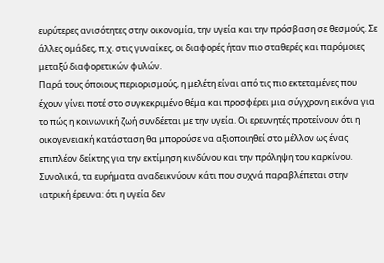ευρύτερες ανισότητες στην οικονομία, την υγεία και την πρόσβαση σε θεσμούς. Σε άλλες ομάδες, π.χ. στις γυναίκες, οι διαφορές ήταν πιο σταθερές και παρόμοιες μεταξύ διαφορετικών φυλών.
Παρά τους όποιους περιορισμούς, η μελέτη είναι από τις πιο εκτεταμένες που έχουν γίνει ποτέ στο συγκεκριμένο θέμα και προσφέρει μια σύγχρονη εικόνα για το πώς η κοινωνική ζωή συνδέεται με την υγεία. Οι ερευνητές προτείνουν ότι η οικογενειακή κατάσταση θα μπορούσε να αξιοποιηθεί στο μέλλον ως ένας επιπλέον δείκτης για την εκτίμηση κινδύνου και την πρόληψη του καρκίνου.
Συνολικά, τα ευρήματα αναδεικνύουν κάτι που συχνά παραβλέπεται στην ιατρική έρευνα: ότι η υγεία δεν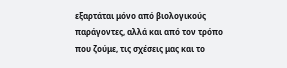εξαρτάται μόνο από βιολογικούς παράγοντες, αλλά και από τον τρόπο που ζούμε, τις σχέσεις μας και το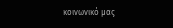κοινωνικό μας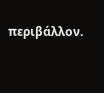περιβάλλον.